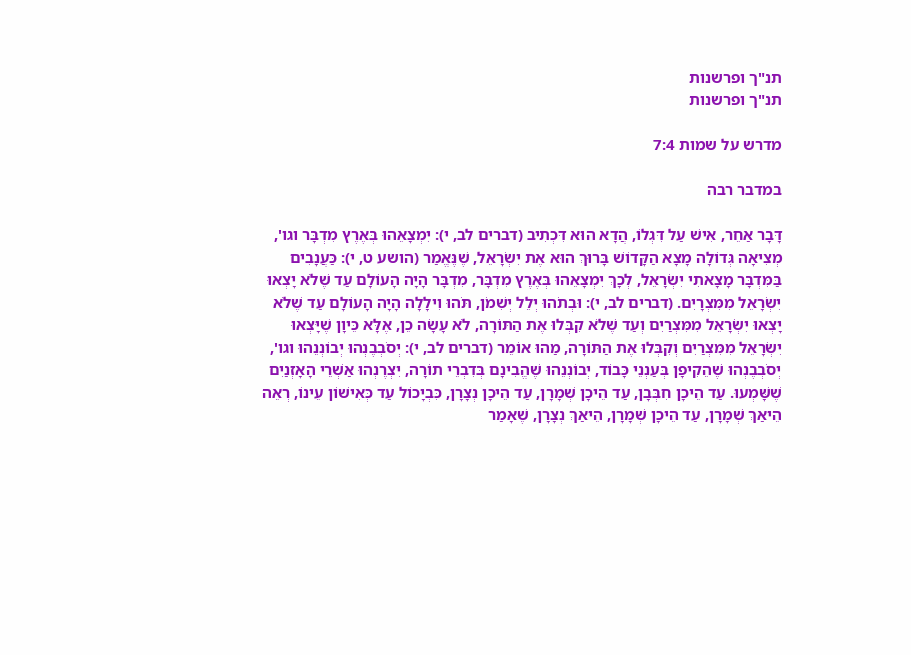תנ"ך ופרשנות
תנ"ך ופרשנות

מדרש על שמות 7:4

במדבר רבה

דָּבָר אַחֵר, אִישׁ עַל דִּגְלוֹ, הֲדָא הוּא דִּכְתִיב (דברים לב, י): יִמְצָאֵהוּ בְּאֶרֶץ מִדְבָּר וגו', מְצִיאָה גְּדוֹלָה מָצָא הַקָּדוֹשׁ בָּרוּךְ הוּא אֶת יִשְׂרָאֵל, שֶׁנֶּאֱמַר (הושע ט, י): כַּעֲנָבִים בַּמִּדְבָּר מָצָאתִי יִשְׂרָאֵל, לְכָךְ יִמְצָאֵהוּ בְּאֶרֶץ מִדְבָּר, מִדְבָּר הָיָה הָעוֹלָם עַד שֶׁלֹא יָצְאוּ יִשְׂרָאֵל מִמִּצְרָיִם. (דברים לב, י): וּבְתֹהוּ יְלֵל יְשִׁמֹן, תֹּהוּ וִילָלָה הָיָה הָעוֹלָם עַד שֶׁלֹא יָצְאוּ יִשְׂרָאֵל מִמִּצְרַיִם וְעַד שֶׁלֹא קִבְּלוּ אֶת הַתּוֹרָה, לֹא עָשָׂה כֵן, אֶלָּא כֵּיוָן שֶׁיָּצְאוּ יִשְׂרָאֵל מִמִּצְרַיִם וְקִבְּלוּ אֶת הַתּוֹרָה, מַהוּ אוֹמֵר (דברים לב, י): יְסֹבְבֶנְהוּ יְבוֹנְנֵהוּ וגו', יְסֹבְבֶנְהוּ שֶׁהֵקִיפָן בְּעַנְנֵי כָּבוֹד, יְבוֹנְנֵהוּ שֶׁהֱבִינָם בְּדִבְרֵי תוֹרָה, יִצְרֶנְהוּ אַשְׁרֵי הָאָזְנַיִם שֶׁשָּׁמְעוּ. עַד הֵיכָן חִבְּבָן, עַד הֵיכָן שְׁמָרָן, עַד הֵיכָן נְצָרָן, כִּבְיָכוֹל עַד כְּאִישׁוֹן עֵינוֹ, רְאֵה הֵיאַךְ שְׁמָרָן, עַד הֵיכָן שְׁמָרָן, הֵיאַךְ נְצָרָן, שֶׁאָמַר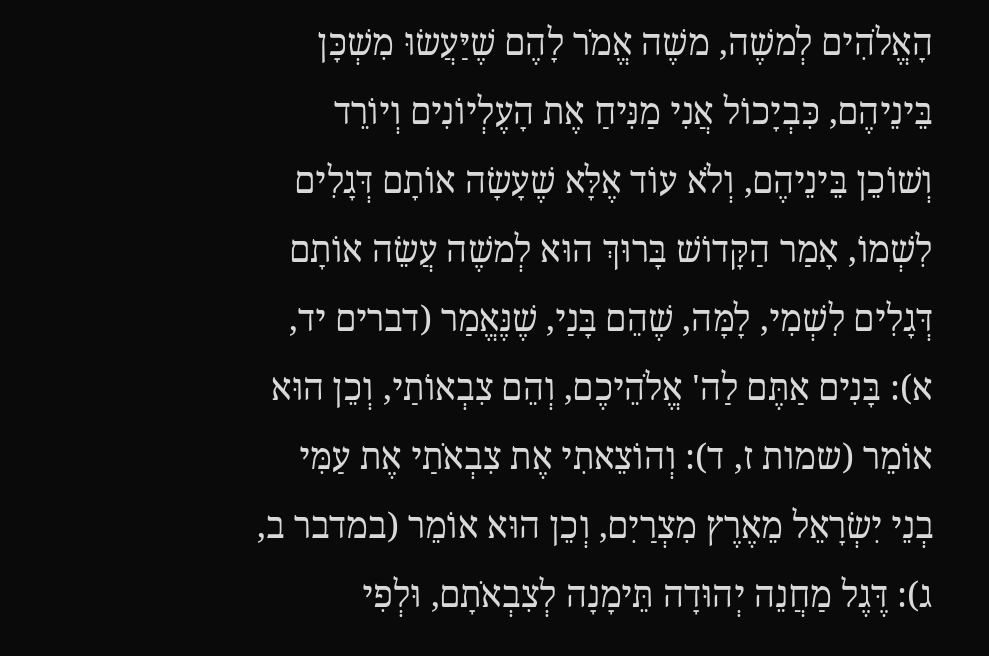הָאֱלֹהִים לְמשֶׁה, משֶׁה אֱמֹר לָהֶם שֶׁיַּעֲשׂוּ מִשְׁכָּן בֵּינֵיהֶם, כִּבְיָכוֹל אֲנִי מַנִּיחַ אֶת הָעֶלְיוֹנִים וְיוֹרֵד וְשׁוֹכֵן בֵּינֵיהֶם, וְלֹא עוֹד אֶלָּא שֶׁעָשָׂה אוֹתָם דְּגָלִים לִשְׁמוֹ, אָמַר הַקָּדוֹשׁ בָּרוּךְ הוּא לְמשֶׁה עֲשֵׂה אוֹתָם דְּגָלִים לִשְׁמִי, לָמָּה, שֶׁהֵם בָּנַי, שֶׁנֶּאֱמַר (דברים יד, א): בָּנִים אַתֶּם לַה' אֱלֹהֵיכֶם, וְהֵם צִבְאוֹתַי, וְכֵן הוּא אוֹמֵר (שמות ז, ד): וְהוֹצֵאתִי אֶת צִבְאֹתַי אֶת עַמִּי בְנֵי יִשְׂרָאֵל מֵאֶרֶץ מִצְרַיִם, וְכֵן הוּא אוֹמֵר (במדבר ב, ג): דֶּגֶל מַחֲנֵה יְהוּדָה תֵּימָנָה לְצִבְאֹתָם, וּלְפִי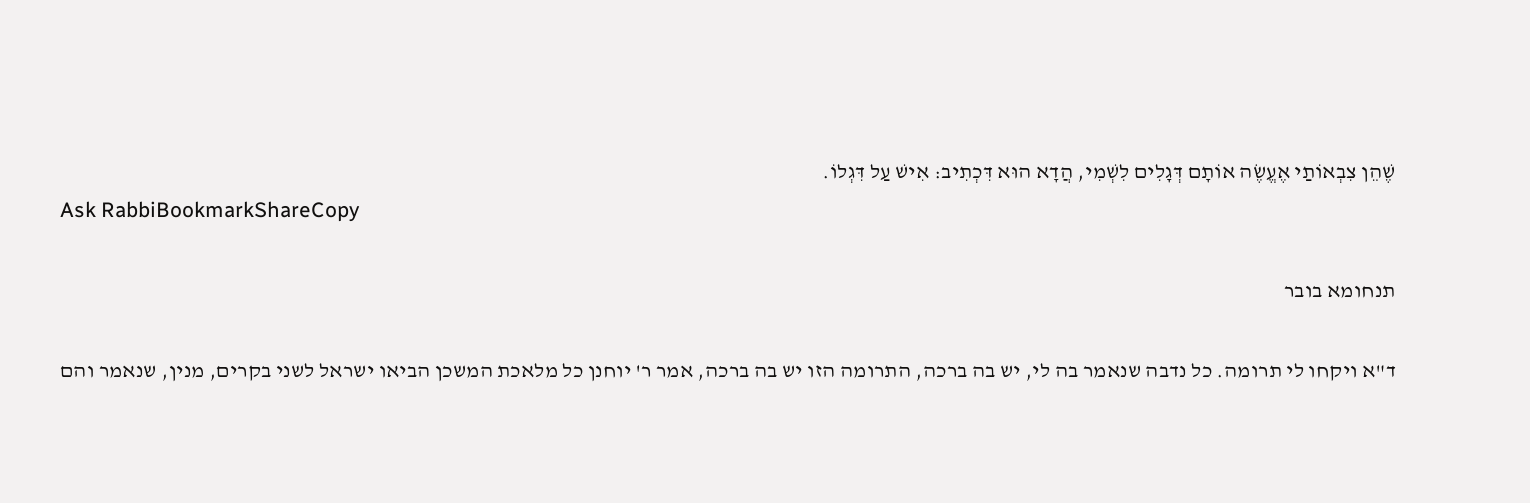שֶׁהֵן צִבְאוֹתַי אֶעֱשֶׂה אוֹתָם דְּגָלִים לִשְׁמִי, הֲדָא הוּא דִּכְתִיב: אִישׁ עַל דִּגְלוֹ.
Ask RabbiBookmarkShareCopy

תנחומא בובר

ד"א ויקחו לי תרומה. כל נדבה שנאמר בה לי, יש בה ברכה, התרומה הזו יש בה ברכה, אמר ר' יוחנן כל מלאכת המשכן הביאו ישראל לשני בקרים, מנין, שנאמר והם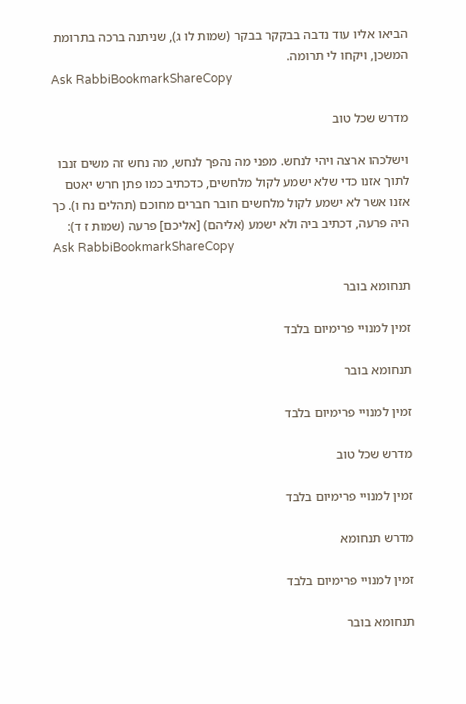הביאו אליו עוד נדבה בבקקר בבקר (שמות לו ג), שניתנה ברכה בתרומת המשכן, ויקחו לי תרומה.
Ask RabbiBookmarkShareCopy

מדרש שכל טוב

וישלכהו ארצה ויהי לנחש. מפני מה נהפך לנחש, מה נחש זה משים זנבו לתוך אזנו כדי שלא ישמע לקול מלחשים, כדכתיב כמו פתן חרש יאטם אזנו אשר לא ישמע לקול מלחשים חובר חברים מחוכם (תהלים נח ו). כך היה פרעה, דכתיב ביה ולא ישמע (אליהם) [אליכם] פרעה (שמות ז ד):
Ask RabbiBookmarkShareCopy

תנחומא בובר

זמין למנויי פרימיום בלבד

תנחומא בובר

זמין למנויי פרימיום בלבד

מדרש שכל טוב

זמין למנויי פרימיום בלבד

מדרש תנחומא

זמין למנויי פרימיום בלבד

תנחומא בובר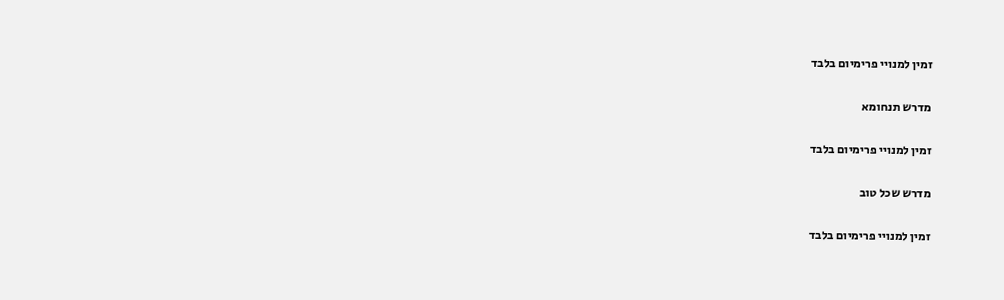זמין למנויי פרימיום בלבד

מדרש תנחומא

זמין למנויי פרימיום בלבד

מדרש שכל טוב

זמין למנויי פרימיום בלבד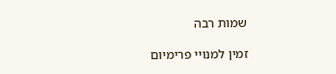שמות רבה

זמין למנויי פרימיום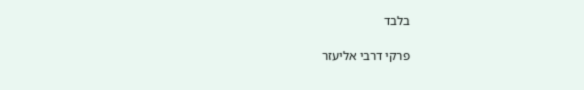בלבד

פרקי דרבי אליעזר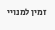זמין למנויי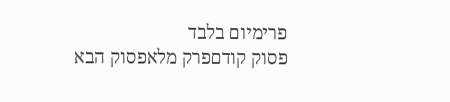פרימיום בלבד
פסוק קודםפרק מלאפסוק הבא